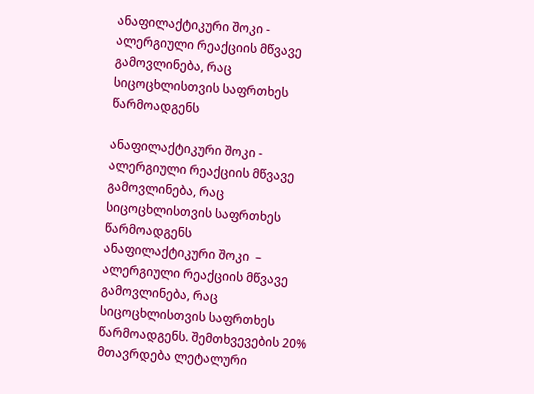ანაფილაქტიკური შოკი - ალერგიული რეაქციის მწვავე გამოვლინება, რაც სიცოცხლისთვის საფრთხეს წარმოადგენს

ანაფილაქტიკური შოკი - ალერგიული რეაქციის მწვავე გამოვლინება, რაც სიცოცხლისთვის საფრთხეს წარმოადგენს
ანაფილაქტიკური შოკი  – ალერგიული რეაქციის მწვავე გამოვლინება, რაც სიცოცხლისთვის საფრთხეს წარმოადგენს. შემთხვევების 20% მთავრდება ლეტალური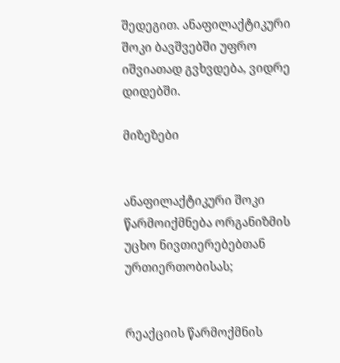შედეგით. ანაფილაქტიკური შოკი ბავშვებში უფრო იშვიათად გვხვდება, ვიდრე დიდებში.

მიზეზები


ანაფილაქტიკური შოკი წარმოიქმნება ორგანიზმის უცხო ნივთიერებებთან ურთიერთობისას;


რეაქციის წარმოქმნის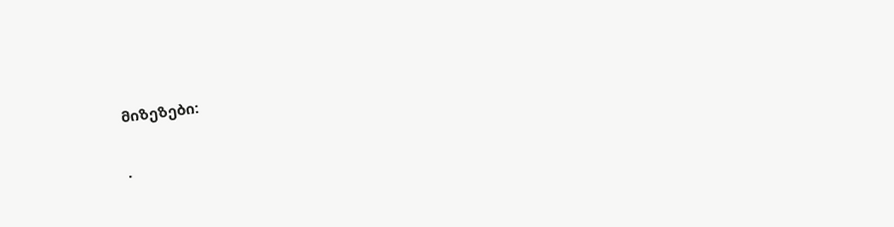მიზეზები:


·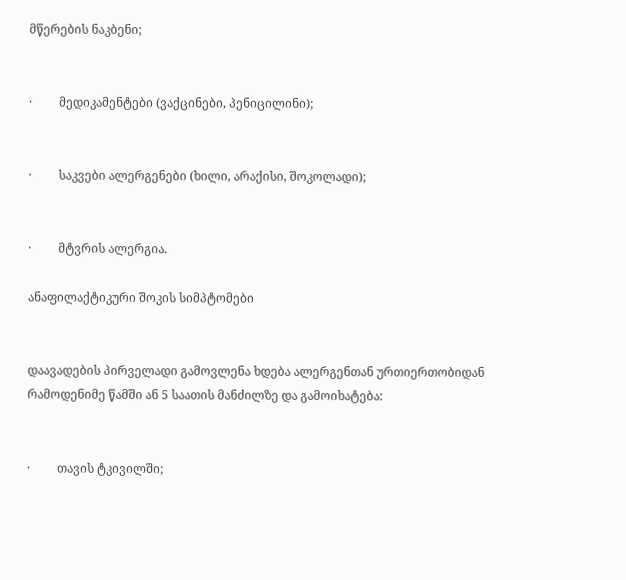მწერების ნაკბენი;


·         მედიკამენტები (ვაქცინები, პენიცილინი);


·         საკვები ალერგენები (ხილი, არაქისი, შოკოლადი);


·         მტვრის ალერგია.

ანაფილაქტიკური შოკის სიმპტომები


დაავადების პირველადი გამოვლენა ხდება ალერგენთან ურთიერთობიდან რამოდენიმე წამში ან 5 საათის მანძილზე და გამოიხატება:


·         თავის ტკივილში;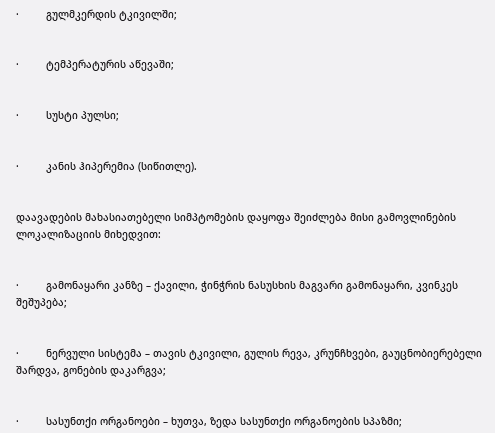·         გულმკერდის ტკივილში;


·         ტემპერატურის აწევაში;


·         სუსტი პულსი;


·         კანის ჰიპერემია (სიწითლე).


დაავადების მახასიათებელი სიმპტომების დაყოფა შეიძლება მისი გამოვლინების ლოკალიზაციის მიხედვით:


·         გამონაყარი კანზე – ქავილი, ჭინჭრის ნასუსხის მაგვარი გამონაყარი, კვინკეს შეშუპება;


·         ნერვული სისტემა – თავის ტკივილი, გულის რევა, კრუნჩხვები, გაუცნობიერებელი შარდვა, გონების დაკარგვა;


·         სასუნთქი ორგანოები – ხუთვა, ზედა სასუნთქი ორგანოების სპაზმი;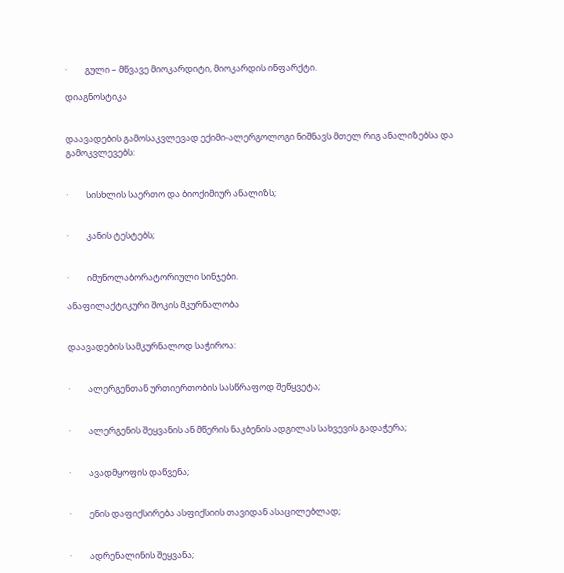·         გული – მწვავე მიოკარდიტი, მიოკარდის ინფარქტი.

დიაგნოსტიკა


დაავადების გამოსაკვლევად ექიმი-ალერგოლოგი ნიშნავს მთელ რიგ ანალიზებსა და გამოკვლევებს:


·         სისხლის საერთო და ბიოქიმიურ ანალიზს;


·         კანის ტესტებს;


·         იმუნოლაბორატორიული სინჯები.

ანაფილაქტიკური შოკის მკურნალობა


დაავადების სამკურნალოდ საჭიროა:


·         ალერგენთან ურთიერთობის სასწრაფოდ შეწყვეტა;


·         ალერგენის შეყვანის ან მწერის ნაკბენის ადგილას სახვევის გადაჭერა;


·         ავადმყოფის დაწვენა;


·         ენის დაფიქსირება ასფიქსიის თავიდან ასაცილებლად;


·         ადრენალინის შეყვანა;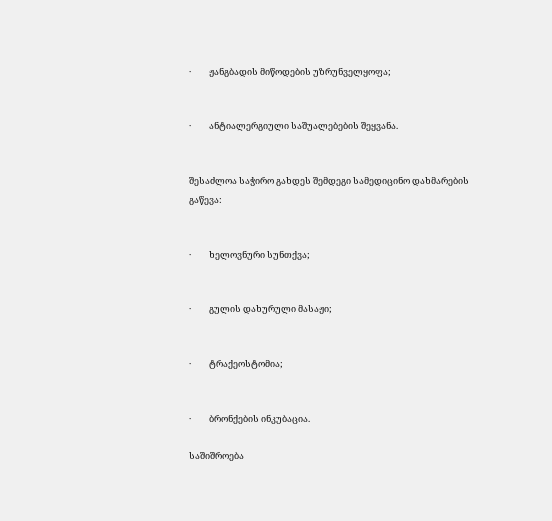·         ჟანგბადის მიწოდების უზრუნველყოფა;


·         ანტიალერგიული საშუალებების შეყვანა.


შესაძლოა საჭირო გახდეს შემდეგი სამედიცინო დახმარების გაწევა:


·         ხელოვნური სუნთქვა;


·         გულის დახურული მასაჟი;


·         ტრაქეოსტომია;


·         ბრონქების ინკუბაცია.

საშიშროება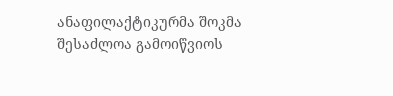ანაფილაქტიკურმა შოკმა შესაძლოა გამოიწვიოს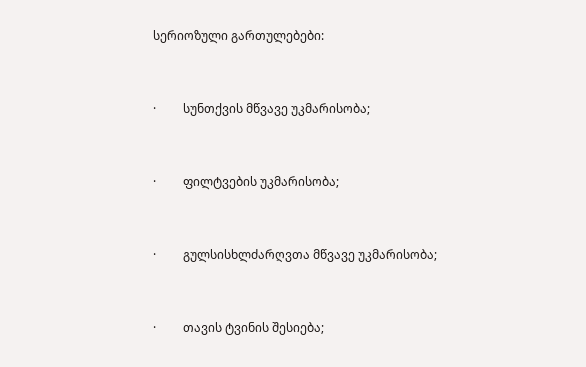სერიოზული გართულებები:


·         სუნთქვის მწვავე უკმარისობა;


·         ფილტვების უკმარისობა;


·         გულსისხლძარღვთა მწვავე უკმარისობა;


·         თავის ტვინის შესიება;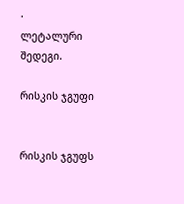·         ლეტალური შედეგი.

რისკის ჯგუფი


რისკის ჯგუფს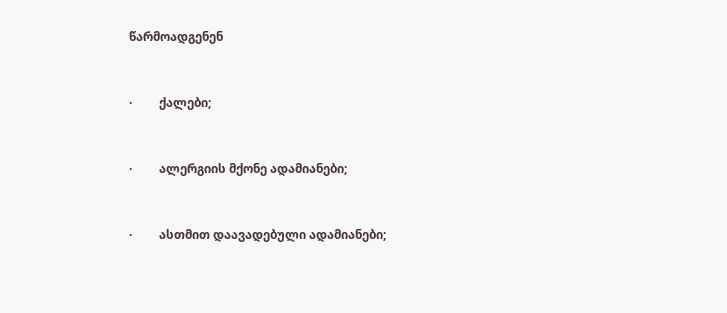წარმოადგენენ


·         ქალები;


·         ალერგიის მქონე ადამიანები;


·         ასთმით დაავადებული ადამიანები;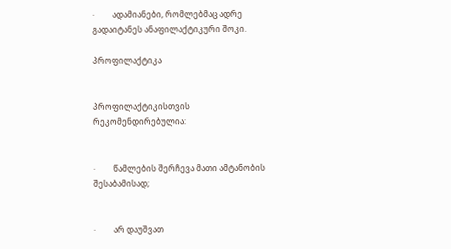·         ადამიანები, რომლებმაც ადრე გადაიტანეს ანაფილაქტიკური შოკი.

პროფილაქტიკა


პროფილაქტიკისთვის რეკომენდირებულია:


·         წამლების შერჩევა მათი ამტანობის შესაბამისად;


·         არ დაუშვათ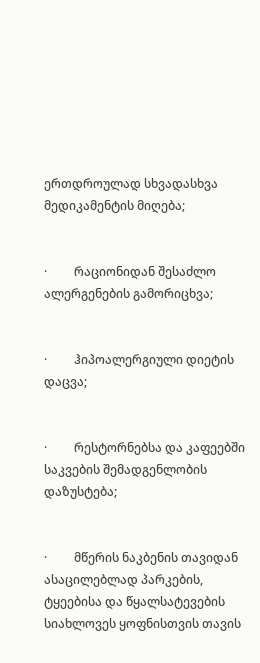ერთდროულად სხვადასხვა მედიკამენტის მიღება;


·         რაციონიდან შესაძლო ალერგენების გამორიცხვა;


·         ჰიპოალერგიული დიეტის დაცვა;


·         რესტორნებსა და კაფეებში საკვების შემადგენლობის დაზუსტება;


·         მწერის ნაკბენის თავიდან ასაცილებლად პარკების, ტყეებისა და წყალსატევების სიახლოვეს ყოფნისთვის თავის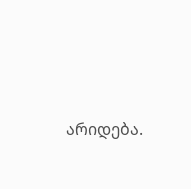არიდება.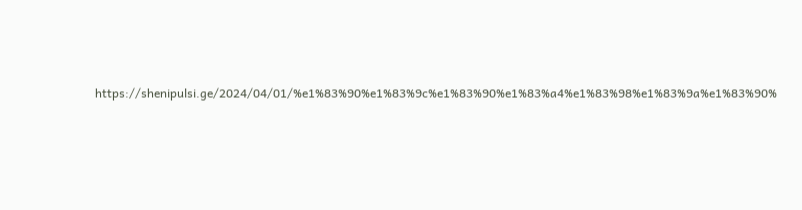https://shenipulsi.ge/2024/04/01/%e1%83%90%e1%83%9c%e1%83%90%e1%83%a4%e1%83%98%e1%83%9a%e1%83%90%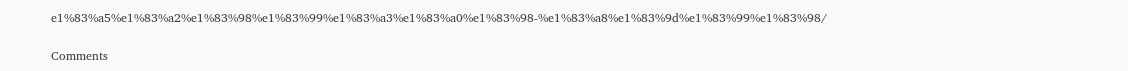e1%83%a5%e1%83%a2%e1%83%98%e1%83%99%e1%83%a3%e1%83%a0%e1%83%98-%e1%83%a8%e1%83%9d%e1%83%99%e1%83%98/

Comments